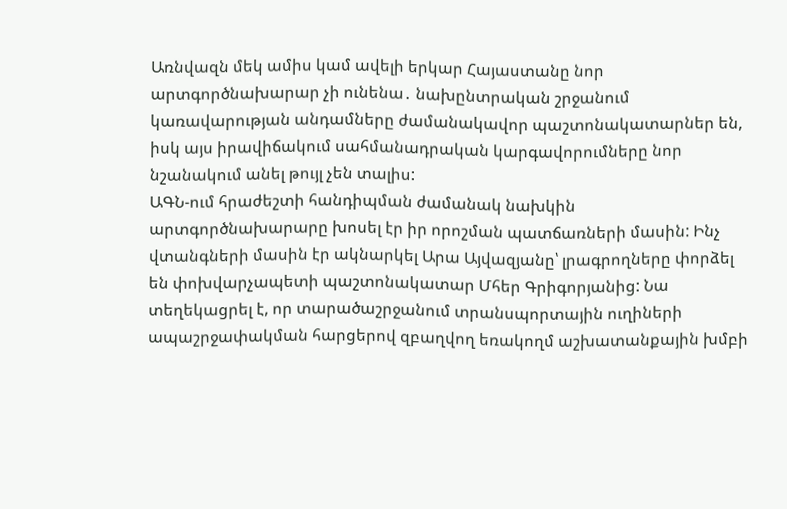Առնվազն մեկ ամիս կամ ավելի երկար Հայաստանը նոր արտգործնախարար չի ունենա․ նախընտրական շրջանում կառավարության անդամները ժամանակավոր պաշտոնակատարներ են, իսկ այս իրավիճակում սահմանադրական կարգավորումները նոր նշանակում անել թույլ չեն տալիս:
ԱԳՆ-ում հրաժեշտի հանդիպման ժամանակ նախկին արտգործնախարարը խոսել էր իր որոշման պատճառների մասին: Ինչ վտանգների մասին էր ակնարկել Արա Այվազյանը՝ լրագրողները փորձել են փոխվարչապետի պաշտոնակատար Մհեր Գրիգորյանից: Նա տեղեկացրել է, որ տարածաշրջանում տրանսպորտային ուղիների ապաշրջափակման հարցերով զբաղվող եռակողմ աշխատանքային խմբի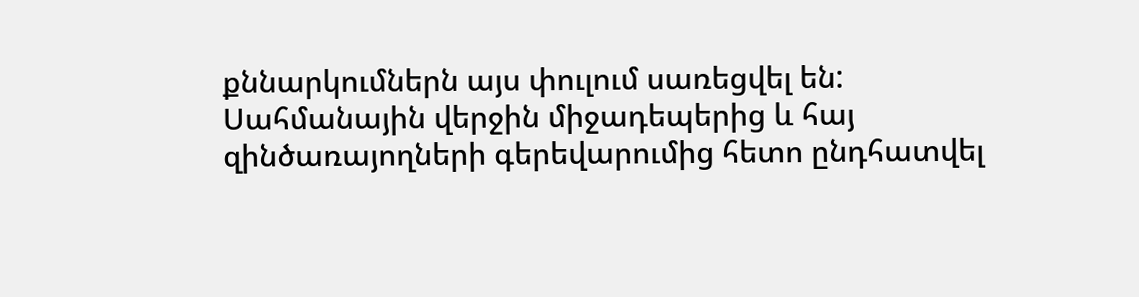քննարկումներն այս փուլում սառեցվել են:
Սահմանային վերջին միջադեպերից և հայ զինծառայողների գերեվարումից հետո ընդհատվել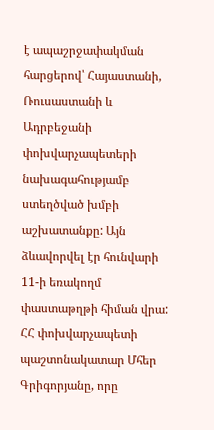է ապաշրջափակման հարցերով՝ Հայաստանի, Ռուսաստանի և Ադրբեջանի փոխվարչապետերի նախագահությամբ ստեղծված խմբի աշխատանքը: Այն ձևավորվել էր հունվարի 11-ի եռակողմ փաստաթղթի հիման վրա: ՀՀ փոխվարչապետի պաշտոնակատար Մհեր Գրիգորյանը, որը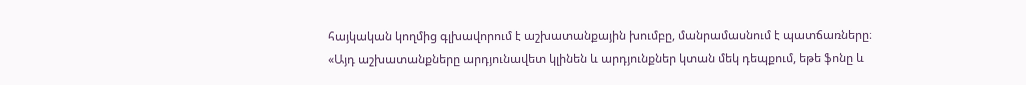հայկական կողմից գլխավորում է աշխատանքային խումբը, մանրամասնում է պատճառները։
«Այդ աշխատանքները արդյունավետ կլինեն և արդյունքներ կտան մեկ դեպքում, եթե ֆոնը և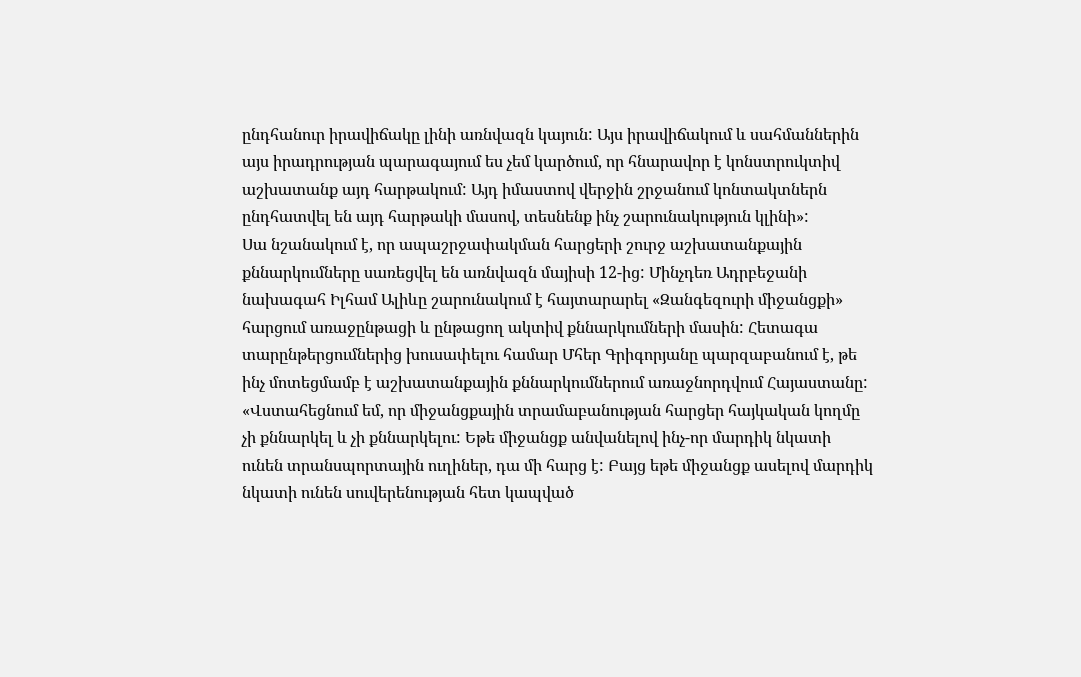ընդհանուր իրավիճակը լինի առնվազն կայուն: Այս իրավիճակում և սահմաններին այս իրադրության պարագայում ես չեմ կարծում, որ հնարավոր է կոնստրուկտիվ աշխատանք այդ հարթակում: Այդ իմաստով վերջին շրջանում կոնտակտներն ընդհատվել են այդ հարթակի մասով, տեսնենք ինչ շարունակություն կլինի»:
Սա նշանակում է, որ ապաշրջափակման հարցերի շուրջ աշխատանքային քննարկումները սառեցվել են առնվազն մայիսի 12-ից: Մինչդեռ Ադրբեջանի նախագահ Իլհամ Ալիևը շարունակում է հայտարարել «Զանգեզուրի միջանցքի» հարցում առաջընթացի և ընթացող ակտիվ քննարկումների մասին: Հետագա տարընթերցումներից խուսափելու համար Մհեր Գրիգորյանը պարզաբանում է, թե ինչ մոտեցմամբ է աշխատանքային քննարկումներում առաջնորդվում Հայաստանը:
«Վստահեցնում եմ, որ միջանցքային տրամաբանության հարցեր հայկական կողմը չի քննարկել և չի քննարկելու: Եթե միջանցք անվանելով ինչ-որ մարդիկ նկատի ունեն տրանսպորտային ուղիներ, դա մի հարց է: Բայց եթե միջանցք ասելով մարդիկ նկատի ունեն սուվերենության հետ կապված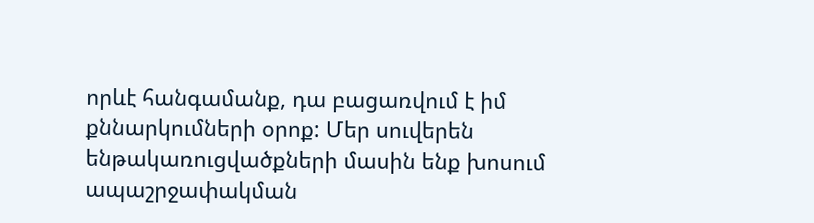որևէ հանգամանք, դա բացառվում է իմ քննարկումների օրոք: Մեր սուվերեն ենթակառուցվածքների մասին ենք խոսում ապաշրջափակման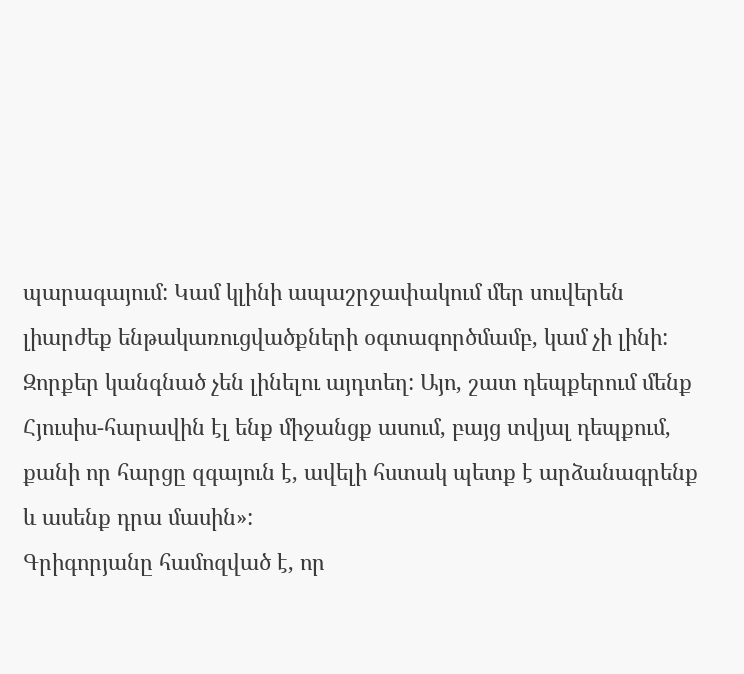պարագայում: Կամ կլինի ապաշրջափակում մեր սուվերեն լիարժեք ենթակառուցվածքների օգտագործմամբ, կամ չի լինի: Զորքեր կանգնած չեն լինելու այդտեղ: Այո, շատ դեպքերում մենք Հյուսիս-հարավին էլ ենք միջանցք ասում, բայց տվյալ դեպքում, քանի որ հարցը զգայուն է, ավելի հստակ պետք է արձանագրենք և ասենք դրա մասին»:
Գրիգորյանը համոզված է, որ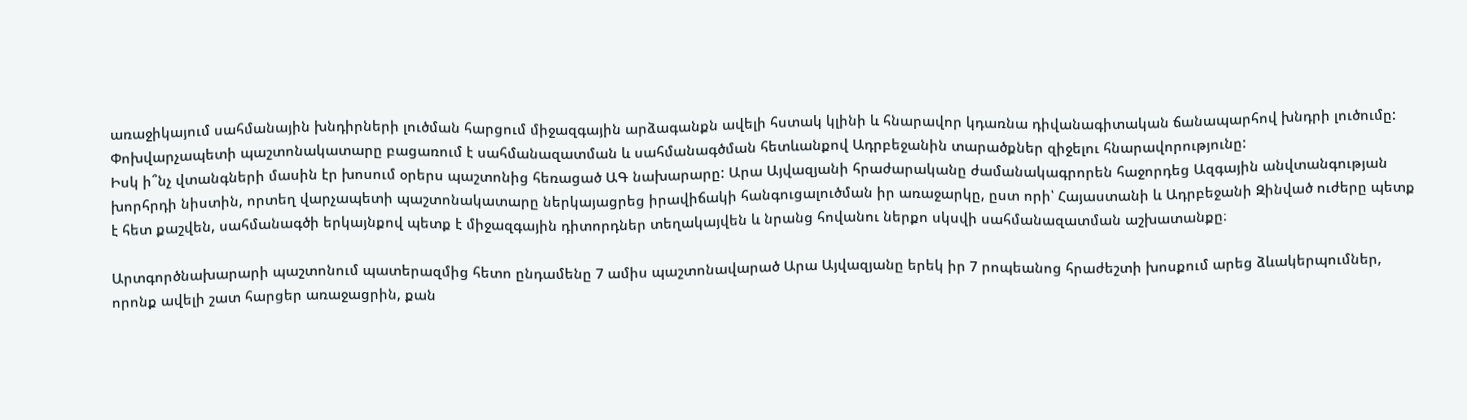առաջիկայում սահմանային խնդիրների լուծման հարցում միջազգային արձագանքն ավելի հստակ կլինի և հնարավոր կդառնա դիվանագիտական ճանապարհով խնդրի լուծումը: Փոխվարչապետի պաշտոնակատարը բացառում է սահմանազատման և սահմանագծման հետևանքով Ադրբեջանին տարածքներ զիջելու հնարավորությունը:
Իսկ ի՞նչ վտանգների մասին էր խոսում օրերս պաշտոնից հեռացած ԱԳ նախարարը: Արա Այվազյանի հրաժարականը ժամանակագրորեն հաջորդեց Ազգային անվտանգության խորհրդի նիստին, որտեղ վարչապետի պաշտոնակատարը ներկայացրեց իրավիճակի հանգուցալուծման իր առաջարկը, ըստ որի՝ Հայաստանի և Ադրբեջանի Զինված ուժերը պետք է հետ քաշվեն, սահմանագծի երկայնքով պետք է միջազգային դիտորդներ տեղակայվեն և նրանց հովանու ներքո սկսվի սահմանազատման աշխատանքը։

Արտգործնախարարի պաշտոնում պատերազմից հետո ընդամենը 7 ամիս պաշտոնավարած Արա Այվազյանը երեկ իր 7 րոպեանոց հրաժեշտի խոսքում արեց ձևակերպումներ, որոնք ավելի շատ հարցեր առաջացրին, քան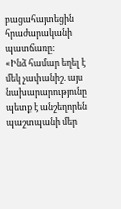բացահայտեցին հրաժարականի պատճառը:
«Ինձ համար եղել է մեկ չափանիշ. այս նախարարությունը պետք է անշեղորեն պաշտպանի մեր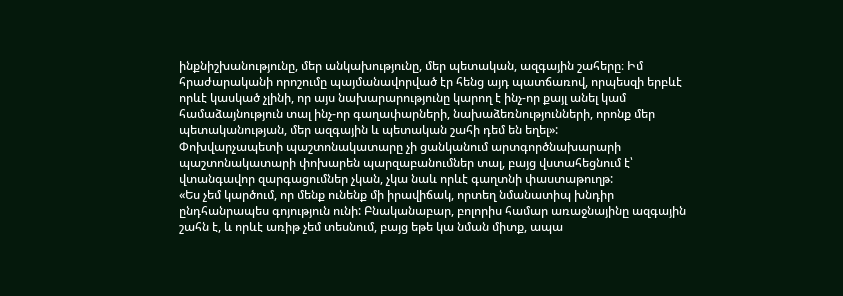ինքնիշխանությունը, մեր անկախությունը, մեր պետական, ազգային շահերը։ Իմ հրաժարականի որոշումը պայմանավորված էր հենց այդ պատճառով, որպեսզի երբևէ որևէ կասկած չլինի, որ այս նախարարությունը կարող է ինչ-որ քայլ անել կամ համաձայնություն տալ ինչ-որ գաղափարների, նախաձեռնությունների, որոնք մեր պետականության, մեր ազգային և պետական շահի դեմ են եղել»:
Փոխվարչապետի պաշտոնակատարը չի ցանկանում արտգործնախարարի պաշտոնակատարի փոխարեն պարզաբանումներ տալ, բայց վստահեցնում է՝ վտանգավոր զարգացումներ չկան, չկա նաև որևէ գաղտնի փաստաթուղթ:
«Ես չեմ կարծում, որ մենք ունենք մի իրավիճակ, որտեղ նմանատիպ խնդիր ընդհանրապես գոյություն ունի: Բնականաբար, բոլորիս համար առաջնայինը ազգային շահն է, և որևէ առիթ չեմ տեսնում, բայց եթե կա նման միտք, ապա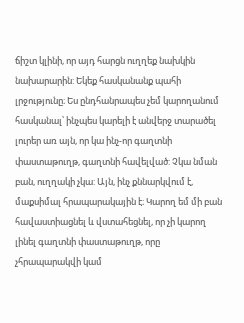ճիշտ կլինի, որ այդ հարցն ուղղեք նախկին նախարարին: Եկեք հասկանանք պահի լրջությունը։ Ես ընդհանրապես չեմ կարողանում հասկանալ՝ ինչպես կարելի է անվերջ տարածել լուրեր առ այն, որ կա ինչ-որ գաղտնի փաստաթուղթ, գաղտնի հավելված: Չկա նման բան, ուղղակի չկա: Այն, ինչ քննարկվում է, մաքսիմալ հրապարակային է։ Կարող եմ մի բան հավաստիացնել և վստահեցնել, որ չի կարող լինել գաղտնի փաստաթուղթ, որը չհրապարակվի կամ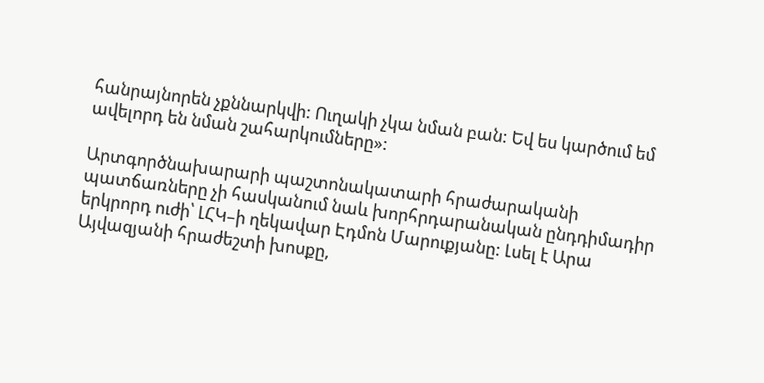հանրայնորեն չքննարկվի: Ուղակի չկա նման բան: Եվ ես կարծում եմ ավելորդ են նման շահարկումները»:

Արտգործնախարարի պաշտոնակատարի հրաժարականի պատճառները չի հասկանում նաև խորհրդարանական ընդդիմադիր երկրորդ ուժի՝ ԼՀԿ–ի ղեկավար Էդմոն Մարուքյանը: Լսել է Արա Այվազյանի հրաժեշտի խոսքը,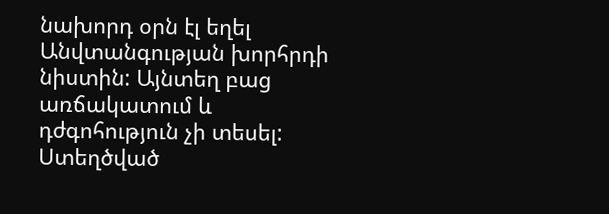նախորդ օրն էլ եղել Անվտանգության խորհրդի նիստին: Այնտեղ բաց առճակատում և դժգոհություն չի տեսել: Ստեղծված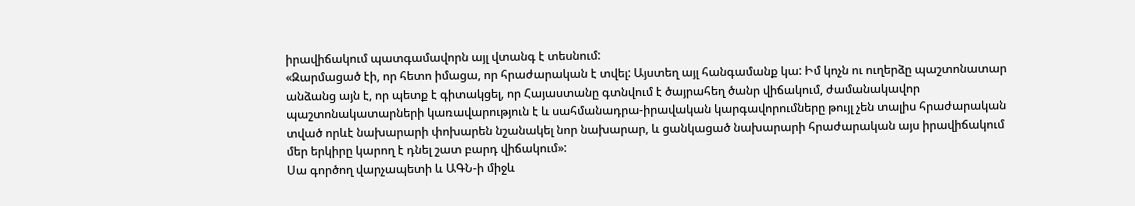իրավիճակում պատգամավորն այլ վտանգ է տեսնում:
«Զարմացած էի, որ հետո իմացա, որ հրաժարական է տվել: Այստեղ այլ հանգամանք կա: Իմ կոչն ու ուղերձը պաշտոնատար անձանց այն է, որ պետք է գիտակցել, որ Հայաստանը գտնվում է ծայրահեղ ծանր վիճակում, ժամանակավոր պաշտոնակատարների կառավարություն է և սահմանադրա-իրավական կարգավորումները թույլ չեն տալիս հրաժարական տված որևէ նախարարի փոխարեն նշանակել նոր նախարար, և ցանկացած նախարարի հրաժարական այս իրավիճակում մեր երկիրը կարող է դնել շատ բարդ վիճակում»:
Սա գործող վարչապետի և ԱԳՆ-ի միջև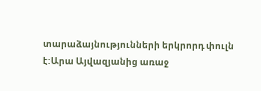տարաձայնությունների երկրորդ փուլն է:Արա Այվազյանից առաջ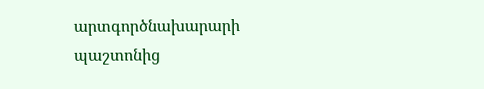արտգործնախարարի պաշտոնից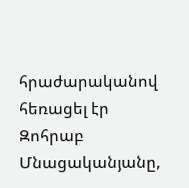հրաժարականով հեռացել էր Զոհրաբ Մնացականյանը,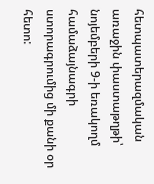հետպատերազմական առաջին փաստաթղթի՝ նոյեմբերի 9-ի եռակողմ համաձայնագրի ստորագրումից մի քանի օր հետո: